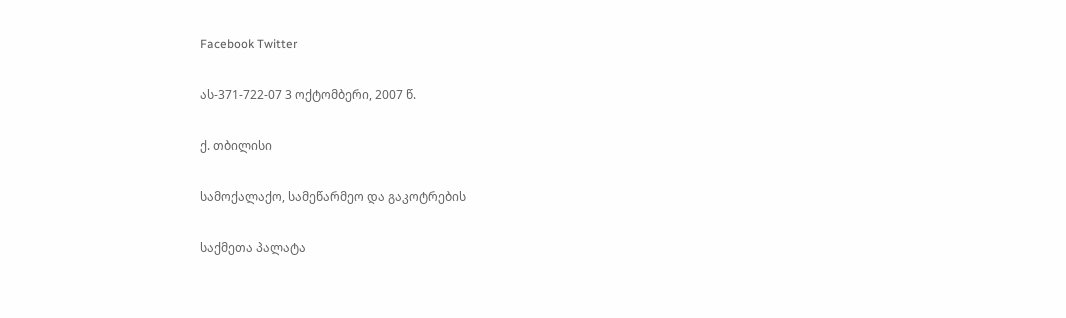Facebook Twitter

ას-371-722-07 3 ოქტომბერი, 2007 წ.

ქ. თბილისი

სამოქალაქო, სამეწარმეო და გაკოტრების

საქმეთა პალატა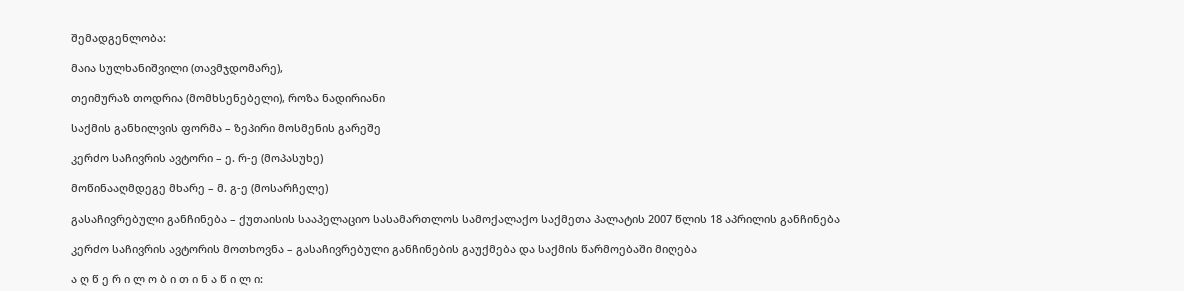შემადგენლობა:

მაია სულხანიშვილი (თავმჯდომარე),

თეიმურაზ თოდრია (მომხსენებელი), როზა ნადირიანი

საქმის განხილვის ფორმა – ზეპირი მოსმენის გარეშე

კერძო საჩივრის ავტორი – ე. რ-ე (მოპასუხე)

მოწინააღმდეგე მხარე – მ. გ-ე (მოსარჩელე)

გასაჩივრებული განჩინება – ქუთაისის სააპელაციო სასამართლოს სამოქალაქო საქმეთა პალატის 2007 წლის 18 აპრილის განჩინება

კერძო საჩივრის ავტორის მოთხოვნა – გასაჩივრებული განჩინების გაუქმება და საქმის წარმოებაში მიღება

ა ღ წ ე რ ი ლ ო ბ ი თ ი ნ ა წ ი ლ ი: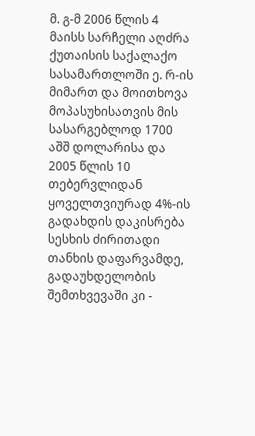მ. გ-მ 2006 წლის 4 მაისს სარჩელი აღძრა ქუთაისის საქალაქო სასამართლოში ე. რ-ის მიმართ და მოითხოვა მოპასუხისათვის მის სასარგებლოდ 1700 აშშ დოლარისა და 2005 წლის 10 თებერვლიდან ყოველთვიურად 4%-ის გადახდის დაკისრება სესხის ძირითადი თანხის დაფარვამდე, გადაუხდელობის შემთხვევაში კი -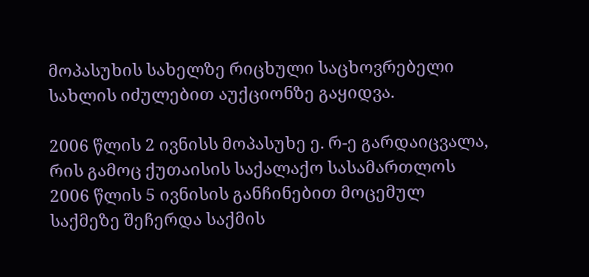მოპასუხის სახელზე რიცხული საცხოვრებელი სახლის იძულებით აუქციონზე გაყიდვა.

2006 წლის 2 ივნისს მოპასუხე ე. რ-ე გარდაიცვალა, რის გამოც ქუთაისის საქალაქო სასამართლოს 2006 წლის 5 ივნისის განჩინებით მოცემულ საქმეზე შეჩერდა საქმის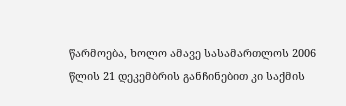წარმოება, ხოლო ამავე სასამართლოს 2006 წლის 21 დეკემბრის განჩინებით კი საქმის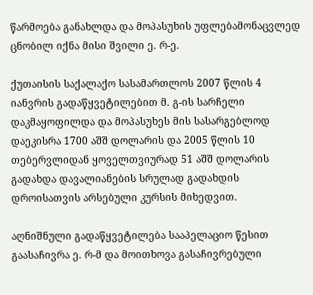წარმოება განახლდა და მოპასუხის უფლებამონაცვლედ ცნობილ იქნა მისი შვილი ე. რ-ე.

ქუთაისის საქალაქო სასამართლოს 2007 წლის 4 იანვრის გადაწყვეტილებით მ. გ-ის სარჩელი დაკმაყოფილდა და მოპასუხეს მის სასარგებლოდ დაეკისრა 1700 აშშ დოლარის და 2005 წლის 10 თებერვლიდან ყოველთვიურად 51 აშშ დოლარის გადახდა დავალიანების სრულად გადახდის დროისათვის არსებული კურსის მიხედვით.

აღნიშნული გადაწყვეტილება სააპელაციო წესით გაასაჩივრა ე. რ-მ და მოითხოვა გასაჩივრებული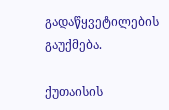გადაწყვეტილების გაუქმება.

ქუთაისის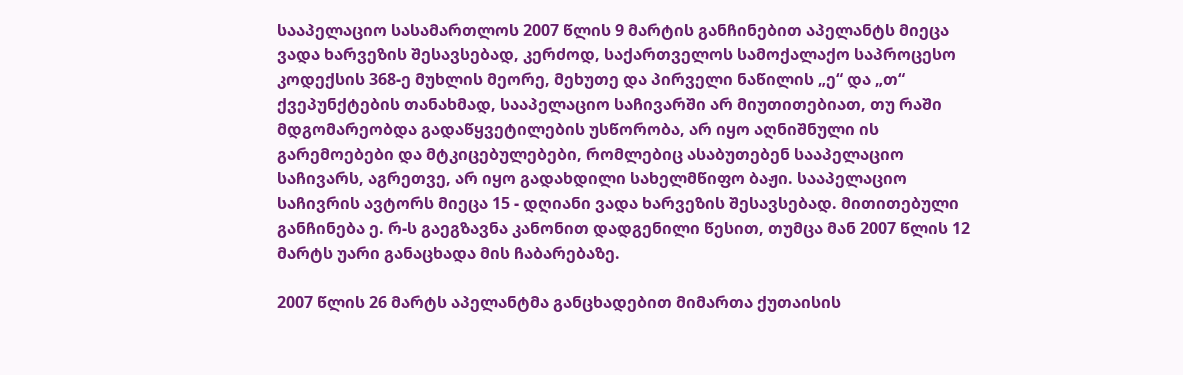სააპელაციო სასამართლოს 2007 წლის 9 მარტის განჩინებით აპელანტს მიეცა ვადა ხარვეზის შესავსებად, კერძოდ, საქართველოს სამოქალაქო საპროცესო კოდექსის 368-ე მუხლის მეორე, მეხუთე და პირველი ნაწილის „ე“ და „თ“ ქვეპუნქტების თანახმად, სააპელაციო საჩივარში არ მიუთითებიათ, თუ რაში მდგომარეობდა გადაწყვეტილების უსწორობა, არ იყო აღნიშნული ის გარემოებები და მტკიცებულებები, რომლებიც ასაბუთებენ სააპელაციო საჩივარს, აგრეთვე, არ იყო გადახდილი სახელმწიფო ბაჟი. სააპელაციო საჩივრის ავტორს მიეცა 15 - დღიანი ვადა ხარვეზის შესავსებად. მითითებული განჩინება ე. რ-ს გაეგზავნა კანონით დადგენილი წესით, თუმცა მან 2007 წლის 12 მარტს უარი განაცხადა მის ჩაბარებაზე.

2007 წლის 26 მარტს აპელანტმა განცხადებით მიმართა ქუთაისის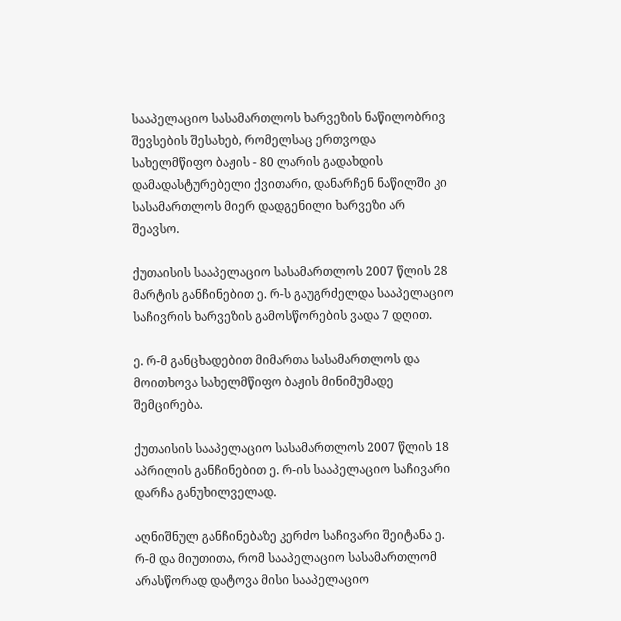სააპელაციო სასამართლოს ხარვეზის ნაწილობრივ შევსების შესახებ, რომელსაც ერთვოდა სახელმწიფო ბაჟის - 80 ლარის გადახდის დამადასტურებელი ქვითარი, დანარჩენ ნაწილში კი სასამართლოს მიერ დადგენილი ხარვეზი არ შეავსო.

ქუთაისის სააპელაციო სასამართლოს 2007 წლის 28 მარტის განჩინებით ე. რ-ს გაუგრძელდა სააპელაციო საჩივრის ხარვეზის გამოსწორების ვადა 7 დღით.

ე. რ-მ განცხადებით მიმართა სასამართლოს და მოითხოვა სახელმწიფო ბაჟის მინიმუმადე შემცირება.

ქუთაისის სააპელაციო სასამართლოს 2007 წლის 18 აპრილის განჩინებით ე. რ-ის სააპელაციო საჩივარი დარჩა განუხილველად.

აღნიშნულ განჩინებაზე კერძო საჩივარი შეიტანა ე. რ-მ და მიუთითა, რომ სააპელაციო სასამართლომ არასწორად დატოვა მისი სააპელაციო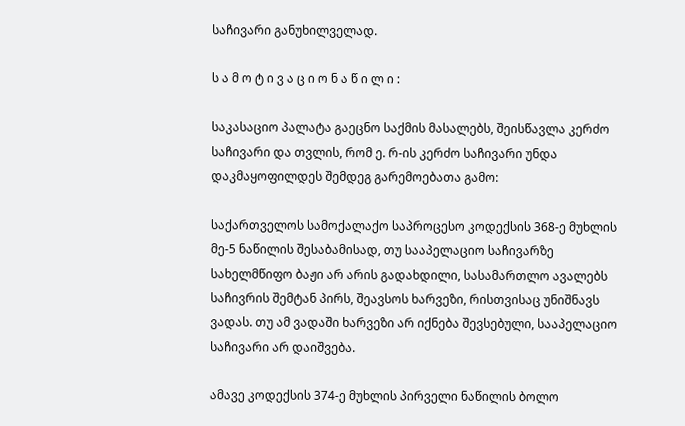საჩივარი განუხილველად.

ს ა მ ო ტ ი ვ ა ც ი ო ნ ა წ ი ლ ი :

საკასაციო პალატა გაეცნო საქმის მასალებს, შეისწავლა კერძო საჩივარი და თვლის, რომ ე. რ-ის კერძო საჩივარი უნდა დაკმაყოფილდეს შემდეგ გარემოებათა გამო:

საქართველოს სამოქალაქო საპროცესო კოდექსის 368-ე მუხლის მე-5 ნაწილის შესაბამისად, თუ სააპელაციო საჩივარზე სახელმწიფო ბაჟი არ არის გადახდილი, სასამართლო ავალებს საჩივრის შემტან პირს, შეავსოს ხარვეზი, რისთვისაც უნიშნავს ვადას. თუ ამ ვადაში ხარვეზი არ იქნება შევსებული, სააპელაციო საჩივარი არ დაიშვება.

ამავე კოდექსის 374-ე მუხლის პირველი ნაწილის ბოლო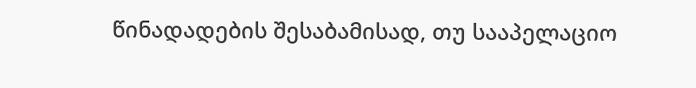წინადადების შესაბამისად, თუ სააპელაციო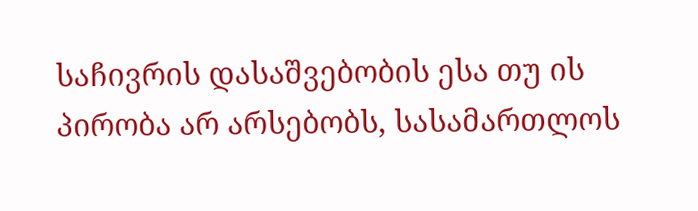საჩივრის დასაშვებობის ესა თუ ის პირობა არ არსებობს, სასამართლოს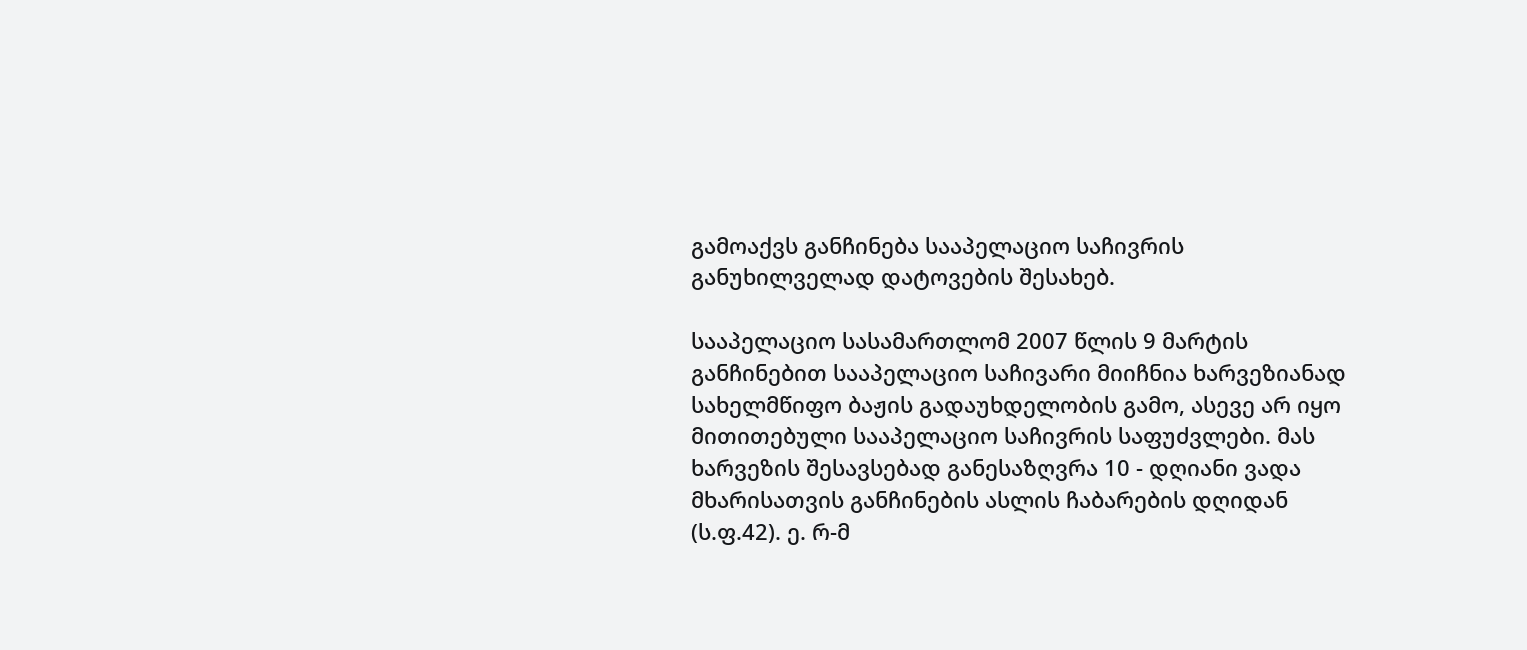გამოაქვს განჩინება სააპელაციო საჩივრის განუხილველად დატოვების შესახებ.

სააპელაციო სასამართლომ 2007 წლის 9 მარტის განჩინებით სააპელაციო საჩივარი მიიჩნია ხარვეზიანად სახელმწიფო ბაჟის გადაუხდელობის გამო, ასევე არ იყო მითითებული სააპელაციო საჩივრის საფუძვლები. მას ხარვეზის შესავსებად განესაზღვრა 10 - დღიანი ვადა მხარისათვის განჩინების ასლის ჩაბარების დღიდან (ს.ფ.42). ე. რ-მ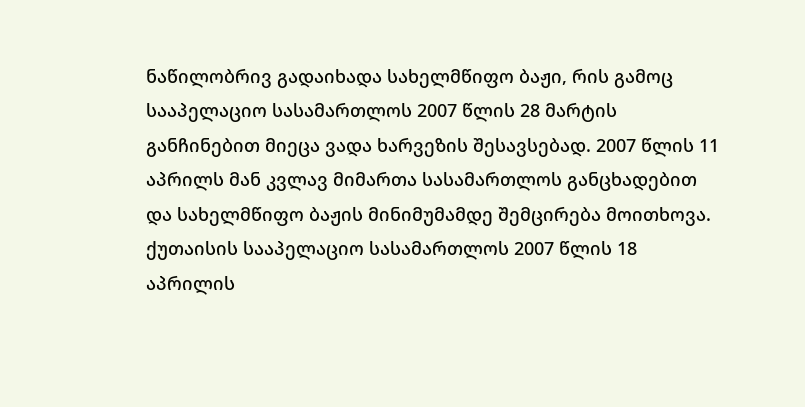ნაწილობრივ გადაიხადა სახელმწიფო ბაჟი, რის გამოც სააპელაციო სასამართლოს 2007 წლის 28 მარტის განჩინებით მიეცა ვადა ხარვეზის შესავსებად. 2007 წლის 11 აპრილს მან კვლავ მიმართა სასამართლოს განცხადებით და სახელმწიფო ბაჟის მინიმუმამდე შემცირება მოითხოვა. ქუთაისის სააპელაციო სასამართლოს 2007 წლის 18 აპრილის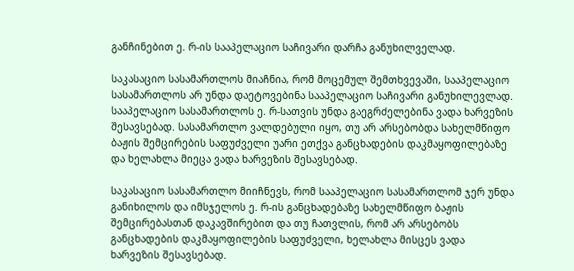განჩინებით ე. რ-ის სააპელაციო საჩივარი დარჩა განუხილველად.

საკასაციო სასამართლოს მიაჩნია, რომ მოცემულ შემთხვევაში, სააპელაციო სასამართლოს არ უნდა დაეტოვებინა სააპელაციო საჩივარი განუხილევლად. სააპელაციო სასამართლოს ე. რ-სათვის უნდა გაეგრძელებინა ვადა ხარვეზის შესავსებად. სასამართლო ვალდებული იყო, თუ არ არსებობდა სახელმწიფო ბაჟის შემცირების საფუძველი უარი ეთქვა განცხადების დაკმაყოფილებაზე და ხელახლა მიეცა ვადა ხარვეზის შესავსებად.

საკასაციო სასამართლო მიიჩნევს, რომ სააპელაციო სასამართლომ ჯერ უნდა განიხილოს და იმსჯელოს ე. რ-ის განცხადებაზე სახელმწიფო ბაჟის შემცირებასთან დაკავშირებით და თუ ჩათვლის, რომ არ არსებობს განცხადების დაკმაყოფილების საფუძველი, ხელახლა მისცეს ვადა ხარვეზის შესავსებად.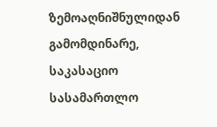ზემოაღნიშნულიდან გამომდინარე, საკასაციო სასამართლო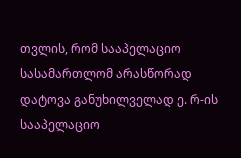თვლის, რომ სააპელაციო სასამართლომ არასწორად დატოვა განუხილველად ე. რ-ის სააპელაციო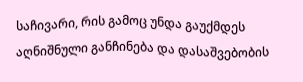საჩივარი, რის გამოც უნდა გაუქმდეს აღნიშნული განჩინება და დასაშვებობის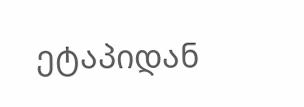ეტაპიდან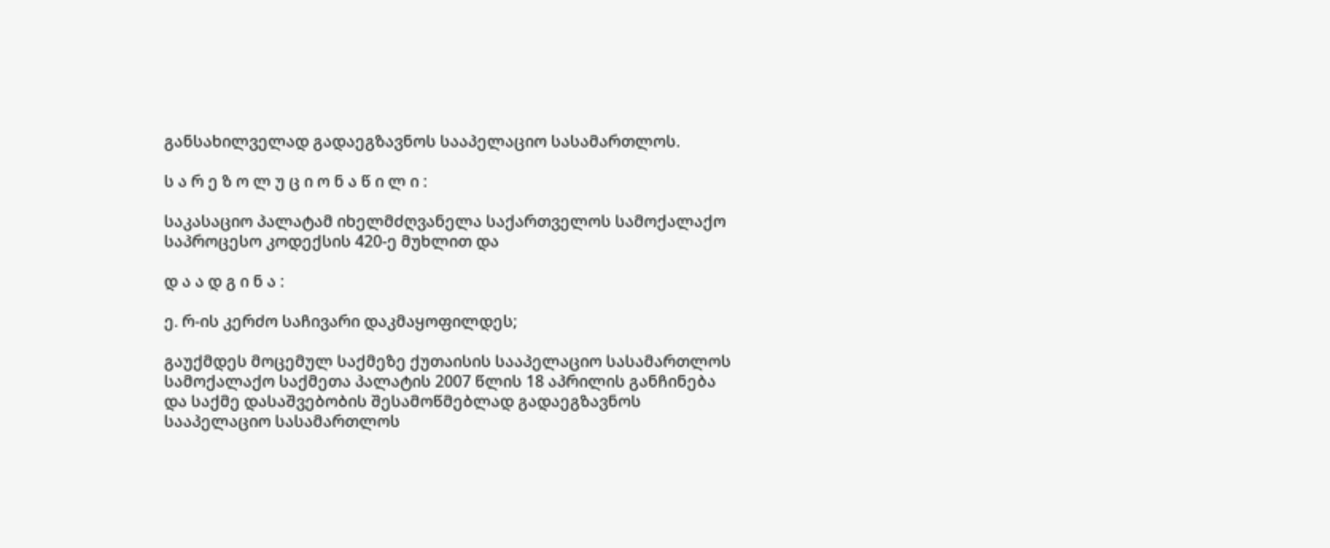განსახილველად გადაეგზავნოს სააპელაციო სასამართლოს.

ს ა რ ე ზ ო ლ უ ც ი ო ნ ა წ ი ლ ი :

საკასაციო პალატამ იხელმძღვანელა საქართველოს სამოქალაქო საპროცესო კოდექსის 420-ე მუხლით და

დ ა ა დ გ ი ნ ა :

ე. რ-ის კერძო საჩივარი დაკმაყოფილდეს;

გაუქმდეს მოცემულ საქმეზე ქუთაისის სააპელაციო სასამართლოს სამოქალაქო საქმეთა პალატის 2007 წლის 18 აპრილის განჩინება და საქმე დასაშვებობის შესამოწმებლად გადაეგზავნოს სააპელაციო სასამართლოს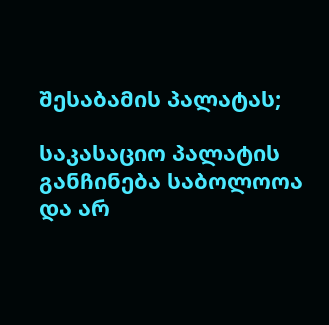შესაბამის პალატას;

საკასაციო პალატის განჩინება საბოლოოა და არ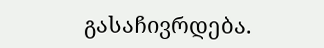გასაჩივრდება.